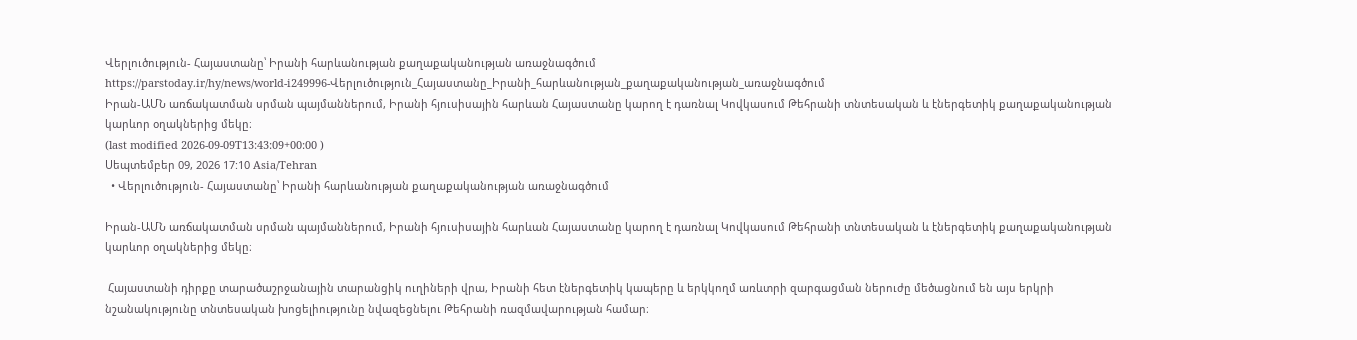Վերլուծություն- Հայաստանը՝ Իրանի հարևանության քաղաքականության առաջնագծում
https://parstoday.ir/hy/news/world-i249996-Վերլուծություն_Հայաստանը_Իրանի_հարևանության_քաղաքականության_առաջնագծում
Իրան-ԱՄՆ առճակատման սրման պայմաններում, Իրանի հյուսիսային հարևան Հայաստանը կարող է դառնալ Կովկասում Թեհրանի տնտեսական և էներգետիկ քաղաքականության կարևոր օղակներից մեկը։
(last modified 2026-09-09T13:43:09+00:00 )
Սեպտեմբեր 09, 2026 17:10 Asia/Tehran
  • Վերլուծություն- Հայաստանը՝ Իրանի հարևանության քաղաքականության առաջնագծում

Իրան-ԱՄՆ առճակատման սրման պայմաններում, Իրանի հյուսիսային հարևան Հայաստանը կարող է դառնալ Կովկասում Թեհրանի տնտեսական և էներգետիկ քաղաքականության կարևոր օղակներից մեկը։

 Հայաստանի դիրքը տարածաշրջանային տարանցիկ ուղիների վրա, Իրանի հետ էներգետիկ կապերը և երկկողմ առևտրի զարգացման ներուժը մեծացնում են այս երկրի նշանակությունը տնտեսական խոցելիությունը նվազեցնելու Թեհրանի ռազմավարության համար։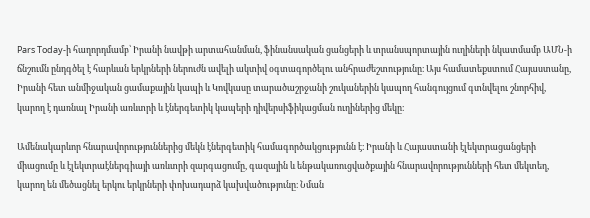Pars Today-ի հաղորդմամբ՝ Իրանի նավթի արտահանման, ֆինանսական ցանցերի և տրանսպորտային ուղիների նկատմամբ ԱՄՆ-ի ճնշումն ընդգծել է հարևան երկրների ներուժն ավելի ակտիվ օգտագործելու անհրաժեշտությունը։ Այս համատեքստում Հայաստանը, Իրանի հետ անմիջական ցամաքային կապի և Կովկասը տարածաշրջանի շուկաներին կապող հանգույցում գտնվելու շնորհիվ, կարող է դառնալ Իրանի առևտրի և էներգետիկ կապերի դիվերսիֆիկացման ուղիներից մեկը։

Ամենակարևոր հնարավորություններից մեկն էներգետիկ համագործակցությունն է։ Իրանի և Հայաստանի էլեկտրացանցերի միացումը և էլեկտրաէներգիայի առևտրի զարգացումը, գազային և ենթակառուցվածքային հնարավորությունների հետ մեկտեղ, կարող են մեծացնել երկու երկրների փոխադարձ կախվածությունը։ Նման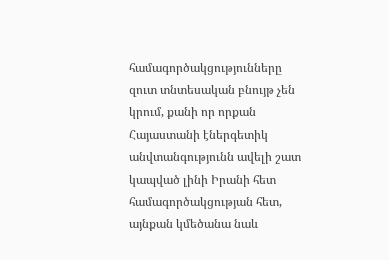համագործակցությունները զուտ տնտեսական բնույթ չեն կրում, քանի որ որքան Հայաստանի էներգետիկ անվտանգությունն ավելի շատ կապված լինի Իրանի հետ համագործակցության հետ, այնքան կմեծանա նաև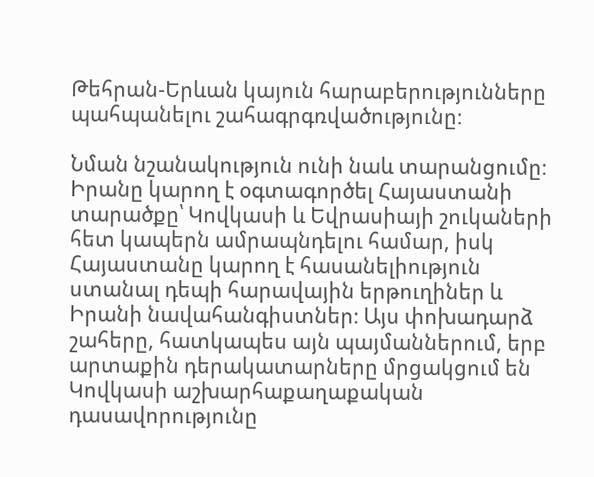Թեհրան-Երևան կայուն հարաբերությունները պահպանելու շահագրգռվածությունը։

Նման նշանակություն ունի նաև տարանցումը։ Իրանը կարող է օգտագործել Հայաստանի տարածքը՝ Կովկասի և Եվրասիայի շուկաների հետ կապերն ամրապնդելու համար, իսկ Հայաստանը կարող է հասանելիություն ստանալ դեպի հարավային երթուղիներ և Իրանի նավահանգիստներ։ Այս փոխադարձ շահերը, հատկապես այն պայմաններում, երբ արտաքին դերակատարները մրցակցում են Կովկասի աշխարհաքաղաքական դասավորությունը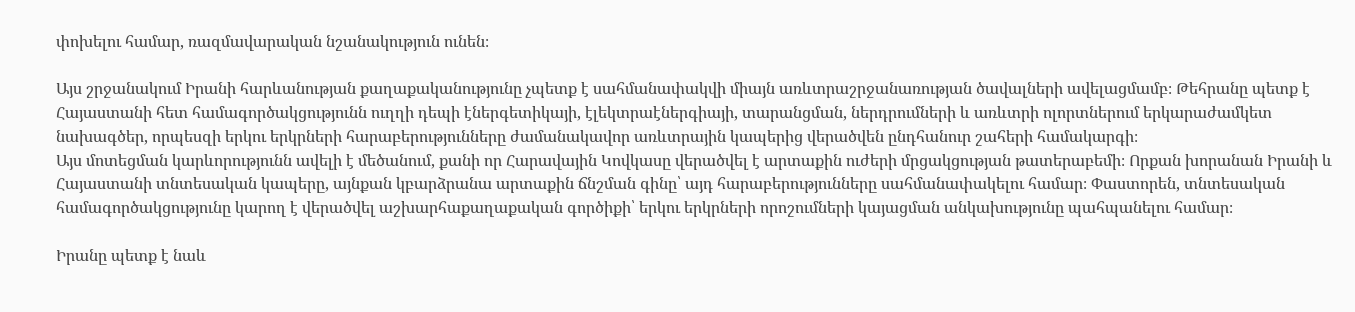փոխելու համար, ռազմավարական նշանակություն ունեն։

Այս շրջանակում Իրանի հարևանության քաղաքականությունը չպետք է սահմանափակվի միայն առևտրաշրջանառության ծավալների ավելացմամբ։ Թեհրանը պետք է Հայաստանի հետ համագործակցությունն ուղղի դեպի էներգետիկայի, էլեկտրաէներգիայի, տարանցման, ներդրումների և առևտրի ոլորտներում երկարաժամկետ նախագծեր, որպեսզի երկու երկրների հարաբերությունները ժամանակավոր առևտրային կապերից վերածվեն ընդհանուր շահերի համակարգի։
Այս մոտեցման կարևորությունն ավելի է մեծանում, քանի որ Հարավային Կովկասը վերածվել է արտաքին ուժերի մրցակցության թատերաբեմի։ Որքան խորանան Իրանի և Հայաստանի տնտեսական կապերը, այնքան կբարձրանա արտաքին ճնշման գինը՝ այդ հարաբերությունները սահմանափակելու համար։ Փաստորեն, տնտեսական համագործակցությունը կարող է վերածվել աշխարհաքաղաքական գործիքի՝ երկու երկրների որոշումների կայացման անկախությունը պահպանելու համար։

Իրանը պետք է նաև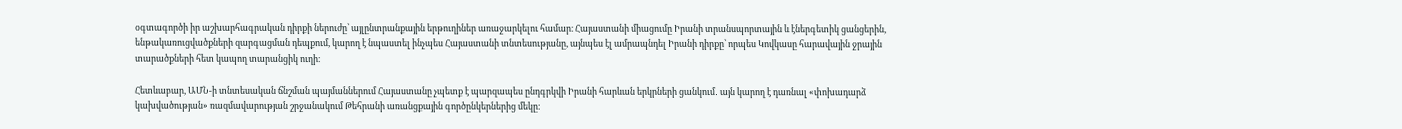օգտագործի իր աշխարհագրական դիրքի ներուժը՝ այլընտրանքային երթուղիներ առաջարկելու համար։ Հայաստանի միացումը Իրանի տրանսպորտային և էներգետիկ ցանցերին, ենթակառուցվածքների զարգացման դեպքում, կարող է նպաստել ինչպես Հայաստանի տնտեսությանը, այնպես էլ ամրապնդել Իրանի դիրքը՝ որպես Կովկասը հարավային ջրային տարածքների հետ կապող տարանցիկ ուղի։

Հետևաբար, ԱՄՆ-ի տնտեսական ճնշման պայմաններում Հայաստանը չպետք է պարզապես ընդգրկվի Իրանի հարևան երկրների ցանկում․ այն կարող է դառնալ «փոխադարձ կախվածության» ռազմավարության շրջանակում Թեհրանի առանցքային գործընկերներից մեկը։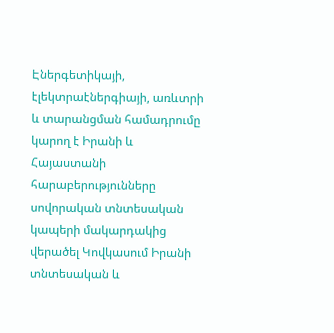Էներգետիկայի, էլեկտրաէներգիայի, առևտրի և տարանցման համադրումը կարող է Իրանի և Հայաստանի հարաբերությունները սովորական տնտեսական կապերի մակարդակից վերածել Կովկասում Իրանի տնտեսական և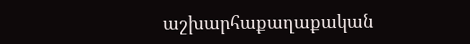աշխարհաքաղաքական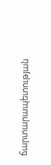ճարտարապետության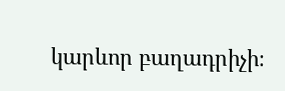կարևոր բաղադրիչի։